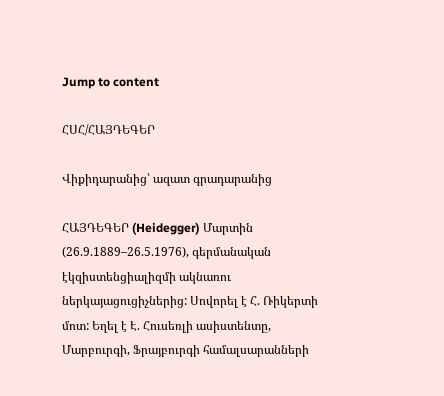Jump to content

ՀՍՀ/ՀԱՅԴԵԳԵՐ

Վիքիդարանից՝ ազատ գրադարանից

ՀԱՅԴԵԳԵՐ (Heidegger) Մարտին (26.9.1889–26.5.1976), գերմանական էկզիստենցիալիզմի ակնառու ներկայացուցիչներից: Սովորել է Հ. Ռիկերտի մոտ: Եղել է Է. Հուսեռլի ասիստենտը, Մարբուրգի, Ֆրայբուրգի համալսարանների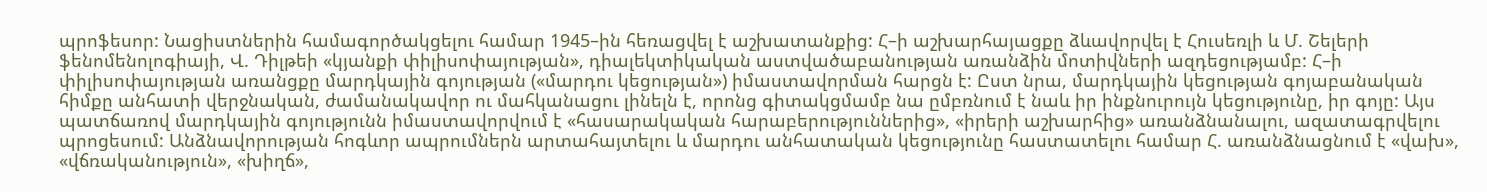պրոֆեսոր: Նացիստներին համագործակցելու համար 1945–ին հեռացվել է աշխատանքից: Հ–ի աշխարհայացքը ձևավորվել է Հուսեռլի և Մ. Շելերի ֆենոմենոլոգիայի, Վ. Դիլթեի «կյանքի փիլիսոփայության», դիալեկտիկական աստվածաբանության առանձին մոտիվների ազդեցությամբ: Հ–ի փիլիսոփայության առանցքը մարդկային գոյության («մարդու կեցության») իմաստավորման հարցն է: Ըստ նրա, մարդկային կեցության գոյաբանական հիմքը անհատի վերջնական, ժամանակավոր ու մահկանացու լինելն է, որոնց գիտակցմամբ նա ըմբռնում է նաև իր ինքնուրույն կեցությունը, իր գոյը: Այս պատճառով մարդկային գոյությունն իմաստավորվում է «հասարակական հարաբերություններից», «իրերի աշխարհից» առանձնանալու, ազատագրվելու պրոցեսում: Անձնավորության հոգևոր ապրումներն արտահայտելու և մարդու անհատական կեցությունը հաստատելու համար Հ. առանձնացնում է «վախ», «վճռականություն», «խիղճ»,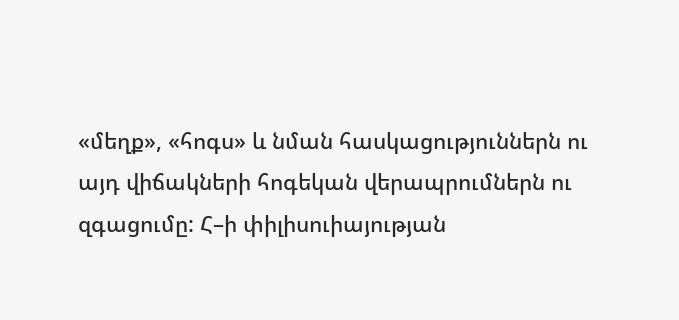«մեղք», «հոգս» և նման հասկացություններն ու այդ վիճակների հոգեկան վերապրումներն ու զգացումը: Հ–ի փիլիսուիայության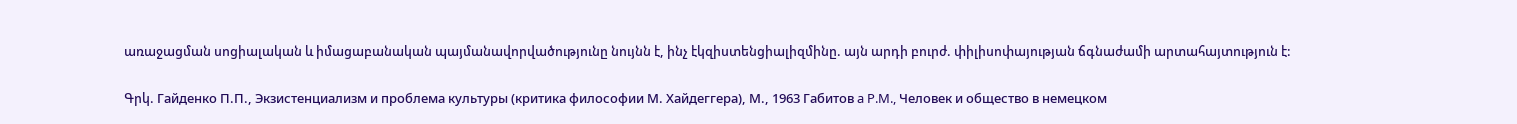առաջացման սոցիալական և իմացաբանական պայմանավորվածությունը նույնն է, ինչ էկզիստենցիալիզմինը. այն արդի բուրժ. փիլիսոփայության ճգնաժամի արտահայտություն է:

Գրկ. Гайденко П.П., Экзистенциализм и проблема культуры (критика философии М. Хайдеггера), М., 1963 Габитов a P.M., Человек и общество в немецком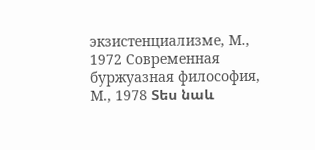экзистенциализме, М., 1972 Современная буржуазная философия, М., 1978 Տես նաև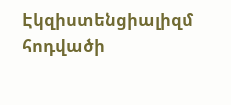Էկզիստենցիալիզմ հոդվածի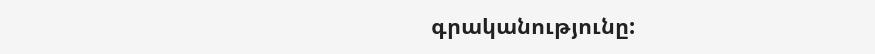գրականությունը: